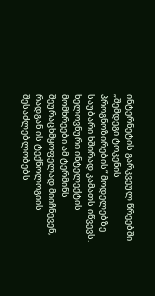ინტერნეტის გარკვეულ წრეებში „შემდეგი ტოკენის პროგნოზირების“ მოდელებზე საუბარი ხშირად კამათს იწვევს. ხელოვნური ინტელექტის მომხრეები ამ ტერმინს შეურაცხმყოფელად მიიჩნევენ, რადგან ის ტექნოლოგიის შესაძლებლობებს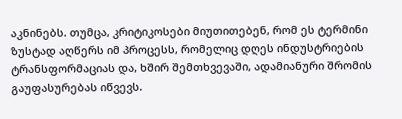აკნინებს. თუმცა, კრიტიკოსები მიუთითებენ, რომ ეს ტერმინი ზუსტად აღწერს იმ პროცესს, რომელიც დღეს ინდუსტრიების ტრანსფორმაციას და, ხშირ შემთხვევაში, ადამიანური შრომის გაუფასურებას იწვევს.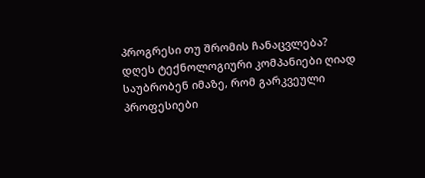პროგრესი თუ შრომის ჩანაცვლება?
დღეს ტექნოლოგიური კომპანიები ღიად საუბრობენ იმაზე, რომ გარკვეული პროფესიები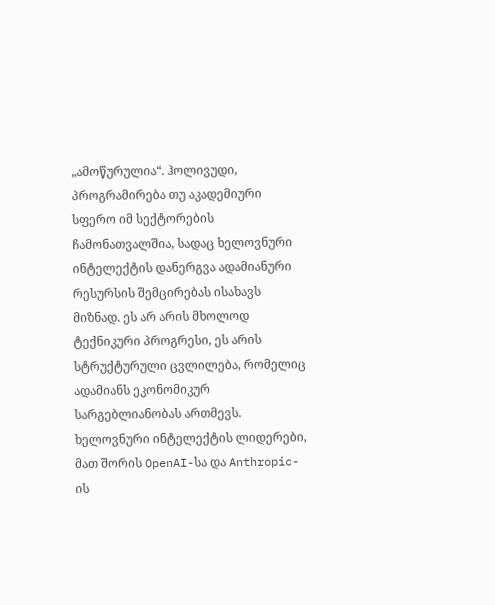„ამოწურულია“. ჰოლივუდი, პროგრამირება თუ აკადემიური სფერო იმ სექტორების ჩამონათვალშია, სადაც ხელოვნური ინტელექტის დანერგვა ადამიანური რესურსის შემცირებას ისახავს მიზნად. ეს არ არის მხოლოდ ტექნიკური პროგრესი, ეს არის სტრუქტურული ცვლილება, რომელიც ადამიანს ეკონომიკურ სარგებლიანობას ართმევს.
ხელოვნური ინტელექტის ლიდერები, მათ შორის OpenAI-სა და Anthropic-ის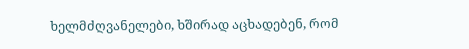ხელმძღვანელები, ხშირად აცხადებენ, რომ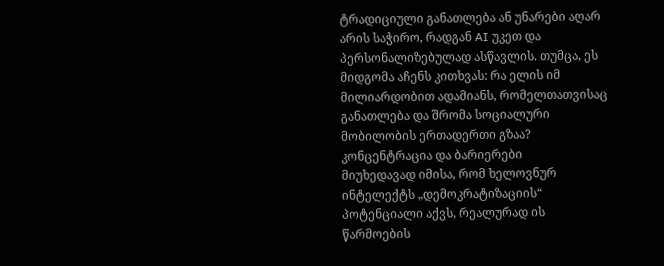ტრადიციული განათლება ან უნარები აღარ არის საჭირო, რადგან AI უკეთ და პერსონალიზებულად ასწავლის. თუმცა, ეს მიდგომა აჩენს კითხვას: რა ელის იმ მილიარდობით ადამიანს, რომელთათვისაც განათლება და შრომა სოციალური მობილობის ერთადერთი გზაა?
კონცენტრაცია და ბარიერები
მიუხედავად იმისა, რომ ხელოვნურ ინტელექტს „დემოკრატიზაციის“ პოტენციალი აქვს, რეალურად ის წარმოების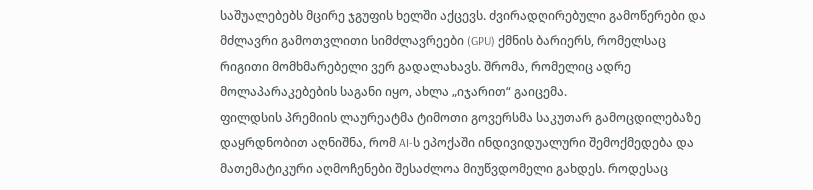საშუალებებს მცირე ჯგუფის ხელში აქცევს. ძვირადღირებული გამოწერები და მძლავრი გამოთვლითი სიმძლავრეები (GPU) ქმნის ბარიერს, რომელსაც რიგითი მომხმარებელი ვერ გადალახავს. შრომა, რომელიც ადრე მოლაპარაკებების საგანი იყო, ახლა „იჯარით“ გაიცემა.
ფილდსის პრემიის ლაურეატმა ტიმოთი გოვერსმა საკუთარ გამოცდილებაზე დაყრდნობით აღნიშნა, რომ AI-ს ეპოქაში ინდივიდუალური შემოქმედება და მათემატიკური აღმოჩენები შესაძლოა მიუწვდომელი გახდეს. როდესაც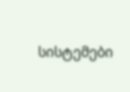სისტემები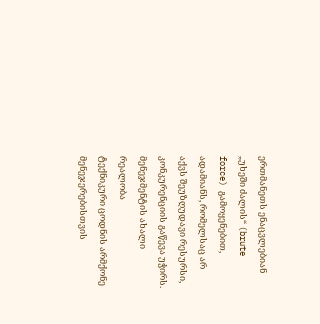ერთმანეთს ენაცვლებიან „უხეში ძალის“ (brute force) გამოყენებით, ადამიანს, რომელსაც არ აქვს შეუზღუდავი რესურსი, კონკურენციის გაწევა უჭირს.
მენეჯმენტის ახალი რეალობა
ტექნიკური ცოდნის არმქონე მენეჯერებისთვის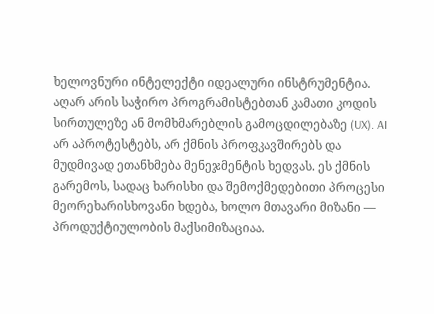ხელოვნური ინტელექტი იდეალური ინსტრუმენტია. აღარ არის საჭირო პროგრამისტებთან კამათი კოდის სირთულეზე ან მომხმარებლის გამოცდილებაზე (UX). AI არ აპროტესტებს, არ ქმნის პროფკავშირებს და მუდმივად ეთანხმება მენეჯმენტის ხედვას. ეს ქმნის გარემოს, სადაც ხარისხი და შემოქმედებითი პროცესი მეორეხარისხოვანი ხდება, ხოლო მთავარი მიზანი — პროდუქტიულობის მაქსიმიზაციაა.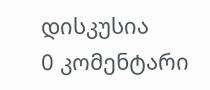დისკუსია
0 კომენტარი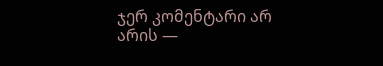ჯერ კომენტარი არ არის —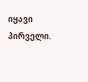იყავი პირველი.